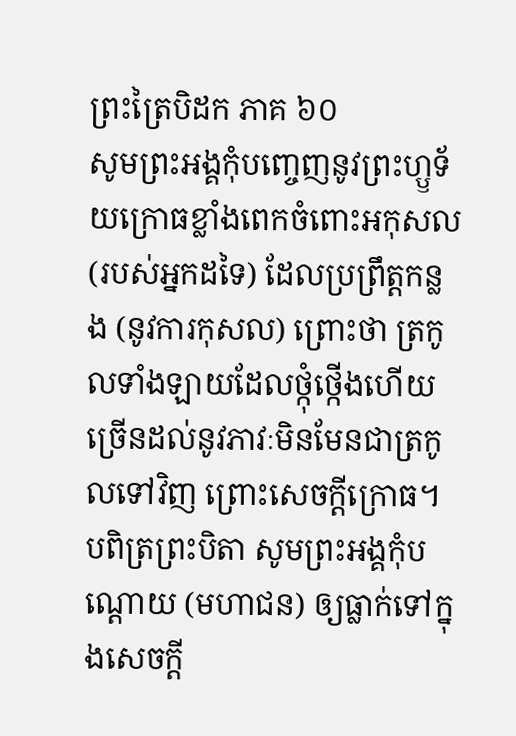ព្រះត្រៃបិដក ភាគ ៦០
សូមព្រះអង្គកុំបញ្ចេញនូវព្រះហ្ឫទ័យក្រោធខ្លាំងពេកចំពោះអកុសល (របស់អ្នកដទៃ) ដែលប្រព្រឹត្តកន្លង (នូវការកុសល) ព្រោះថា ត្រកូលទាំងឡាយដែលថ្កុំថ្កើងហើយ ច្រើនដល់នូវភាវៈមិនមែនជាត្រកូលទៅវិញ ព្រោះសេចក្តីក្រោធ។ បពិត្រព្រះបិតា សូមព្រះអង្គកុំបណ្តោយ (មហាជន) ឲ្យធ្លាក់ទៅក្នុងសេចក្តី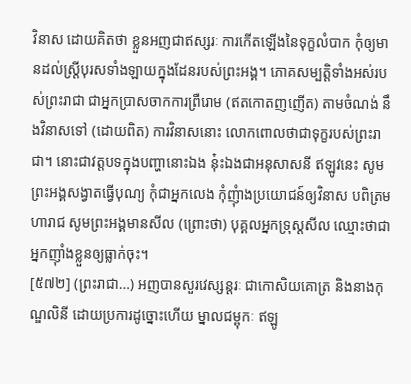វិនាស ដោយគិតថា ខ្លួនអញជាឥស្សរៈ ការកើតឡើងនៃទុក្ខលំបាក កុំឲ្យមានដល់ស្រ្តីបុរសទាំងឡាយក្នុងដែនរបស់ព្រះអង្គ។ ភោគសម្បត្តិទាំងអស់របស់ព្រះរាជា ជាអ្នកប្រាសចាកការព្រឺរោម (ឥតកោតញញើត) តាមចំណង់ នឹងវិនាសទៅ (ដោយពិត) ការវិនាសនោះ លោកពោលថាជាទុក្ខរបស់ព្រះរាជា។ នោះជាវត្តបទក្នុងបញ្ហានោះឯង នុ៎ះឯងជាអនុសាសនី ឥឡូវនេះ សូមព្រះអង្គសង្វាតធ្វើបុណ្យ កុំជាអ្នកលេង កុំញុំាងប្រយោជន៍ឲ្យវិនាស បពិត្រមហារាជ សូមព្រះអង្គមានសីល (ព្រោះថា) បុគ្គលអ្នកទ្រុស្តសីល ឈ្មោះថាជាអ្នកញ៉ាំងខ្លួនឲ្យធ្លាក់ចុះ។
[៥៧២] (ព្រះរាជា…) អញបានសួរវេស្សន្តរៈ ជាកោសិយគោត្រ និងនាងកុណ្ឌលិនី ដោយប្រការដូច្នោះហើយ ម្នាលជម្ពុកៈ ឥឡូ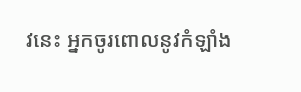វនេះ អ្នកចូរពោលនូវកំឡាំង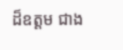ដ៏ឧត្តម ជាង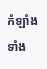កំឡាំងទាំង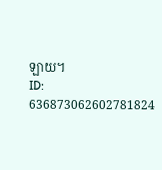ឡាយ។
ID: 636873062602781824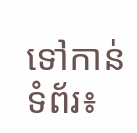ទៅកាន់ទំព័រ៖